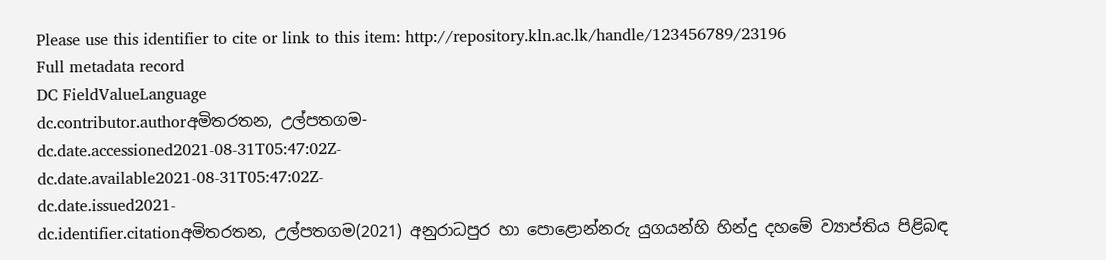Please use this identifier to cite or link to this item: http://repository.kln.ac.lk/handle/123456789/23196
Full metadata record
DC FieldValueLanguage
dc.contributor.authorඅමිතරතන, උල්පතගම-
dc.date.accessioned2021-08-31T05:47:02Z-
dc.date.available2021-08-31T05:47:02Z-
dc.date.issued2021-
dc.identifier.citationඅමිතරතන, උල්පතගම(2021) අනුරාධපුර හා පොළොන්නරු යුගයන්හි හින්දු දහමේ ව්‍යාප්තිය පිළිබඳ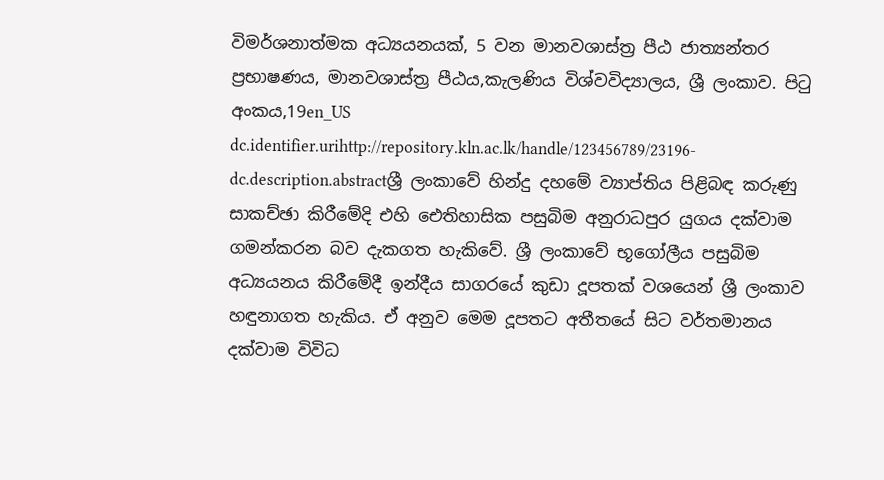විමර්ශනාත්මක අධ්‍යයනයක්, 5 වන මානවශාස්ත්‍ර පීඨ ජාත්‍යන්තර ප්‍රභාෂණය, මානවශාස්ත්‍ර පීඨය,කැලණිය විශ්වවිද්‍යාලය, ශ්‍රී ලංකාව. පිටු අංකය,19en_US
dc.identifier.urihttp://repository.kln.ac.lk/handle/123456789/23196-
dc.description.abstractශ්‍රී ලංකාවේ හින්දු දහමේ ව්‍යාප්තිය පිළිබඳ කරුණු සාකච්ඡා කිරීමේදි එහි ඓතිහාසික පසුබිම අනුරාධපුර යුගය දක්වාම ගමන්කරන බව දැකගත හැකිවේ. ශ්‍රී ලංකාවේ භූගෝලීය පසුබිම අධ්‍යයනය කිරීමේදී ඉන්දීය සාගරයේ කුඩා දූපතක් වශයෙන් ශ්‍රී ලංකාව හඳුනාගත හැකිය. ඒ අනුව මෙම දූපතට අතීතයේ සිට වර්තමානය දක්වාම විවිධ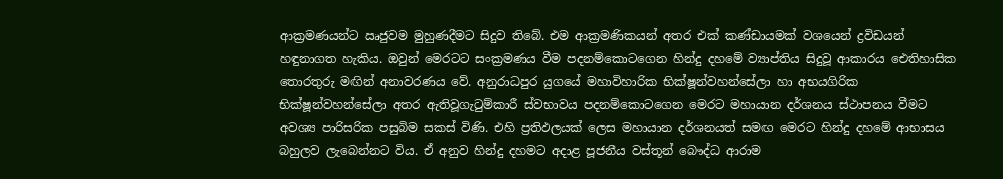ආක්‍රමණයන්ට ඍජුවම මුහුණදීමට සිදුව තිබේ. එම ආක්‍රමණිකයන් අතර එක් කණ්ඩායමක් වශයෙන් ද්‍රවිඩයන් හඳුනාගත හැකිය. ඔවුන් මෙරටට සංක්‍රමණය වීම පදනම්කොටගෙන හින්දු දහමේ ව්‍යාප්තිය සිදුවූ ආකාරය ඓතිහාසික තොරතුරු මඟින් අනාවරණය වේ. අනුරාධපුර යුගයේ මහාවිහාරික භික්ෂූන්වහන්සේලා හා අභයගිරික භික්ෂූන්වහන්සේලා අතර ඇතිවූගැටුම්කාරී ස්වභාවය පදනම්කොටගෙන මෙරට මහායාන දර්ශනය ස්ථාපනය වීමට අවශ්‍ය පාරිසරික පසුබිම සකස් විණි. එහි ප්‍රතිඵලයක් ලෙස මහායාන දර්ශනයත් සමඟ මෙරට හින්දු දහමේ ආභාසය බහුලව ලැබෙන්නට විය. ඒ අනුව හින්දු දහමට අදාළ පූජනීය වස්තූන් බෞද්ධ ආරාම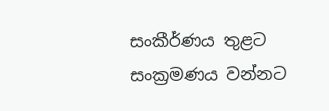සංකීර්ණය තුළට සංක්‍රමණය වන්නට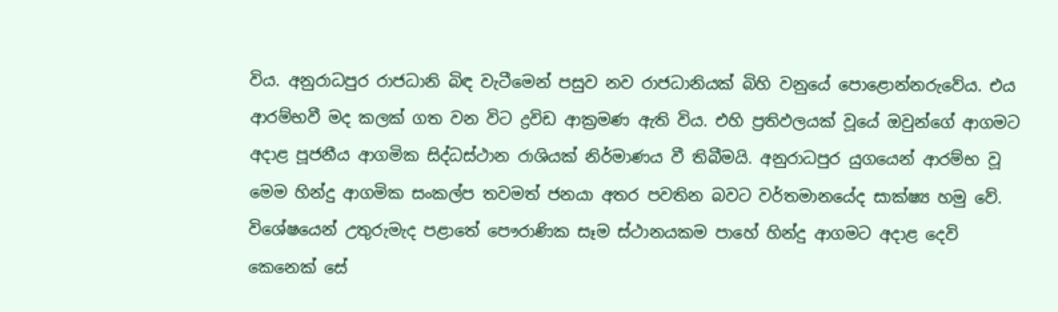විය. අනුරාධපුර රාජධානි බිඳ වැටීමෙන් පසුව නව රාජධානියක් බිහි වනුයේ පොළොන්නරුවේය. එය ආරම්භවී මද කලක් ගත වන විට ද්‍රවිඩ ආක්‍රමණ ඇති විය. එහි ප්‍රතිඵලයක් වූයේ ඔවුන්ගේ ආගමට අදාළ පූජනීය ආගමික සිද්ධස්ථාන රාශියක් නිර්මාණය වී තිබීමයි. අනුරාධපුර යුගයෙන් ආරම්භ වූ මෙම හින්දු ආගමික සංකල්ප තවමත් ජනයා අතර පවතින බවට වර්තමානයේද සාක්ෂ්‍ය හමු වේ. විශේෂයෙන් උතුරුමැද පළාතේ පෞරාණික සෑම ස්ථානයකම පාහේ හින්දු ආගමට අදාළ දෙවි කෙනෙක් සේ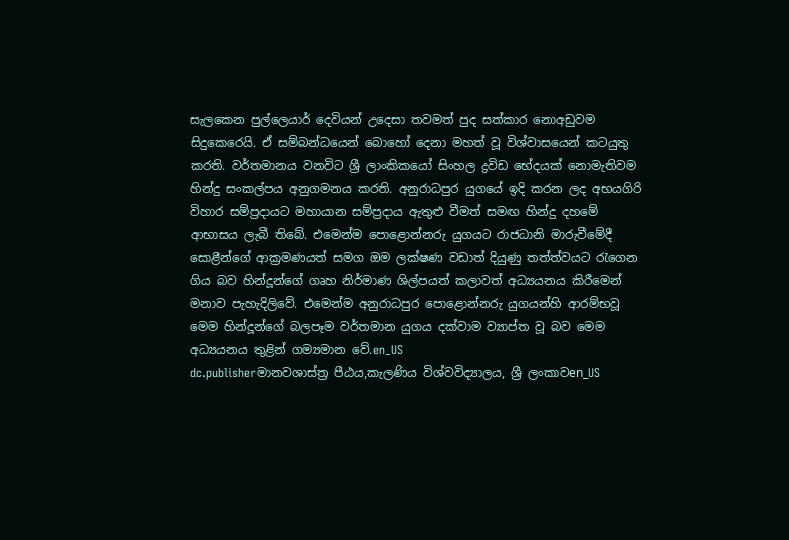සැලකෙන පුල්ලෙයාර් දෙවියන් උදෙසා තවමත් පුද සත්කාර නොඅඩුවම සිදුකෙරෙයි. ඒ සම්බන්ධයෙන් බොහෝ දෙනා මහත් වූ විශ්වාසයෙන් කටයුතු කරති. වර්තමානය වනවිට ශ්‍රී ලාංකිකයෝ සිංහල ද්‍රවිඩ භේදයක් නොමැතිවම හින්දු සංකල්පය අනුගමනය කරති. අනුරාධපුර යුගයේ ඉදි කරන ලද අභයගිරි විහාර සම්ප්‍රදායට මහායාන සම්ප්‍රදාය ඇතුළු වීමත් සමඟ හින්දු දහමේ ආභාසය ලැබී තිබේ. එමෙන්ම පොළොන්නරු යුගයට රාජධානි මාරුවීමේදී සොළීන්ගේ ආක්‍රමණයත් සමග ඔම ලක්ෂණ වඩාත් දියුණු තත්ත්වයට රැගෙන ගිය බව හින්දූන්ගේ ගෘහ නිර්මාණ ශිල්පයත් කලාවත් අධ්‍යයනය කිරීමෙන් මනාව පැහැදිලිවේ. එමෙන්ම අනුරාධපුර පොළොන්නරු යුගයන්හි ආරම්භවූ මෙම හින්දූන්ගේ බලපෑම වර්තමාන යුගය දක්වාම ව්‍යාප්ත වූ බව මෙම අධ්‍යයනය තුළින් ගම්‍යමාන වේ.en_US
dc.publisherමානවශාස්ත්‍ර පීඨය,කැලණිය විශ්වවිද්‍යාලය, ශ්‍රී ලංකාවen_US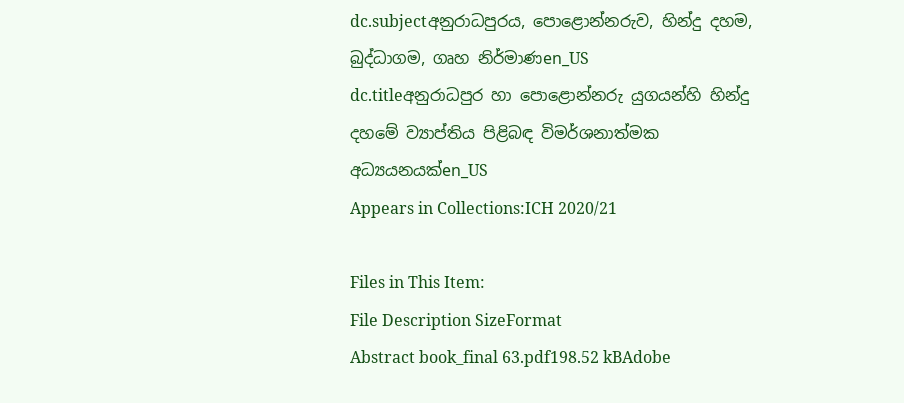dc.subjectඅනුරාධපුරය, පොළොන්නරුව, හින්දු දහම, බුද්ධාගම, ගෘහ නිර්මාණen_US
dc.titleඅනුරාධපුර හා පොළොන්නරු යුගයන්හි හින්දු දහමේ ව්‍යාප්තිය පිළිබඳ විමර්ශනාත්මක අධ්‍යයනයක්en_US
Appears in Collections:ICH 2020/21

Files in This Item:
File Description SizeFormat
Abstract book_final 63.pdf198.52 kBAdobe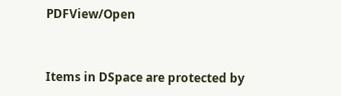PDFView/Open


Items in DSpace are protected by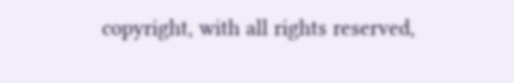copyright, with all rights reserved,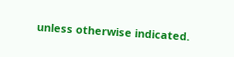unless otherwise indicated.